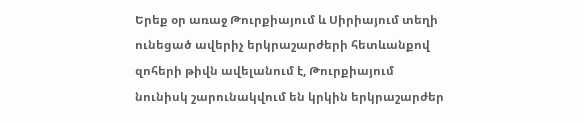Երեք օր առաջ Թուրքիայում և Սիրիայում տեղի ունեցած ավերիչ երկրաշարժերի հետևանքով զոհերի թիվն ավելանում է, Թուրքիայում նունիսկ շարունակվում են կրկին երկրաշարժեր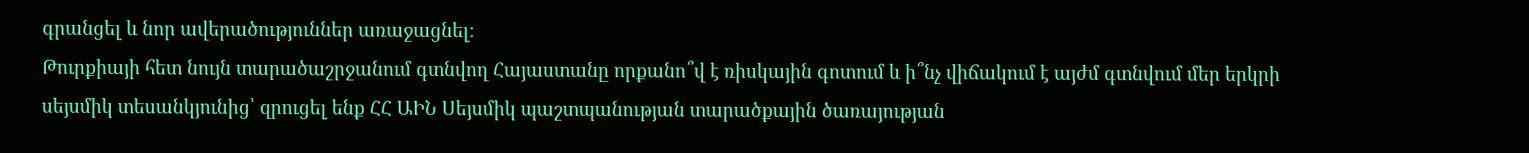գրանցել և նոր ավերածություններ առաջացնել։
Թուրքիայի հետ նույն տարածաշրջանում գտնվող Հայաստանը որքանո՞վ է ռիսկային գոտում և ի՞նչ վիճակում է այժմ գտնվում մեր երկրի սեյսմիկ տեսանկյունից՝ զրուցել ենք ՀՀ ԱԻՆ Սեյսմիկ պաշտպանության տարածքային ծառայության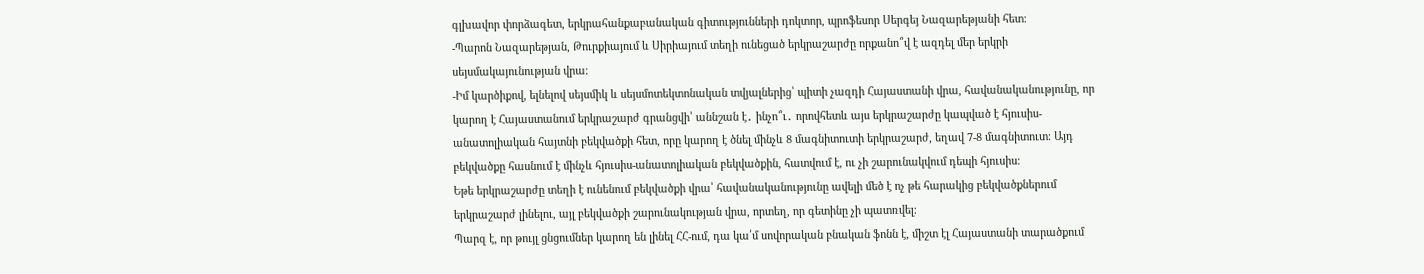գլխավոր փորձագետ, երկրահանքաբանական գիտությունների դոկտոր, պրոֆեսոր Սերգեյ Նազարեթյանի հետ։
-Պարոն Նազարեթյան, Թուրքիայում և Սիրիայում տեղի ունեցած երկրաշարժը որքանո՞վ է ազդել մեր երկրի սեյսմակայունության վրա։
-Իմ կարծիքով, ելնելով սեյսմիկ և սեյսմոտեկտոնական տվյալներից՝ պիտի չազդի Հայաստանի վրա, հավանականությունը, որ կարող է Հայաստանում երկրաշարժ գրանցվի՝ աննշան է․ ինչո՞ւ․ որովհետև այս երկրաշարժը կապված է հյուսիս-անատոլիական հայտնի բեկվածքի հետ, որը կարող է ծնել մինչև 8 մագնիտուտի երկրաշարժ, եղավ 7-8 մագնիտուտ։ Այդ բեկվածքը հասնում է մինչև հյուսիս-անատոլիական բեկվածքին, հատվում է, ու չի շարունակվում դեպի հյուսիս։
Եթե երկրաշարժը տեղի է ունենում բեկվածքի վրա՝ հավանականությունը ավելի մեծ է ոչ թե հարակից բեկվածքներում երկրաշարժ լինելու, այլ բեկվածքի շարունակության վրա, որտեղ, որ գետինը չի պատռվել։
Պարզ է, որ թույլ ցնցումներ կարող են լինել ՀՀ-ում, դա կա՛մ սովորական բնական ֆոնն է, միշտ էլ Հայաստանի տարածքում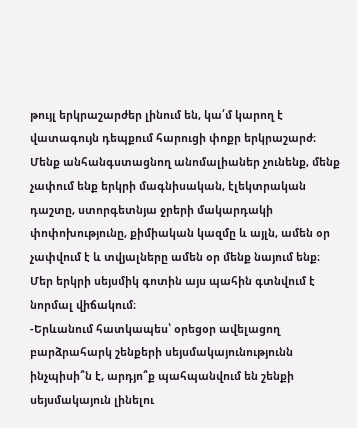թույլ երկրաշարժեր լինում են, կա՛մ կարող է վատագույն դեպքում հարուցի փոքր երկրաշարժ։
Մենք անհանգստացնող անոմալիաներ չունենք, մենք չափում ենք երկրի մագնիսական, էլեկտրական դաշտը, ստորգետնյա ջրերի մակարդակի փոփոխությունը, քիմիական կազմը և այլն, ամեն օր չափվում է և տվյալները ամեն օր մենք նայում ենք։
Մեր երկրի սեյսմիկ գոտին այս պահին գտնվում է նորմալ վիճակում։
-Երևանում հատկապես՝ օրեցօր ավելացող բարձրահարկ շենքերի սեյսմակայունությունն ինչպիսի՞ն է, արդյո՞ք պահպանվում են շենքի սեյսմակայուն լինելու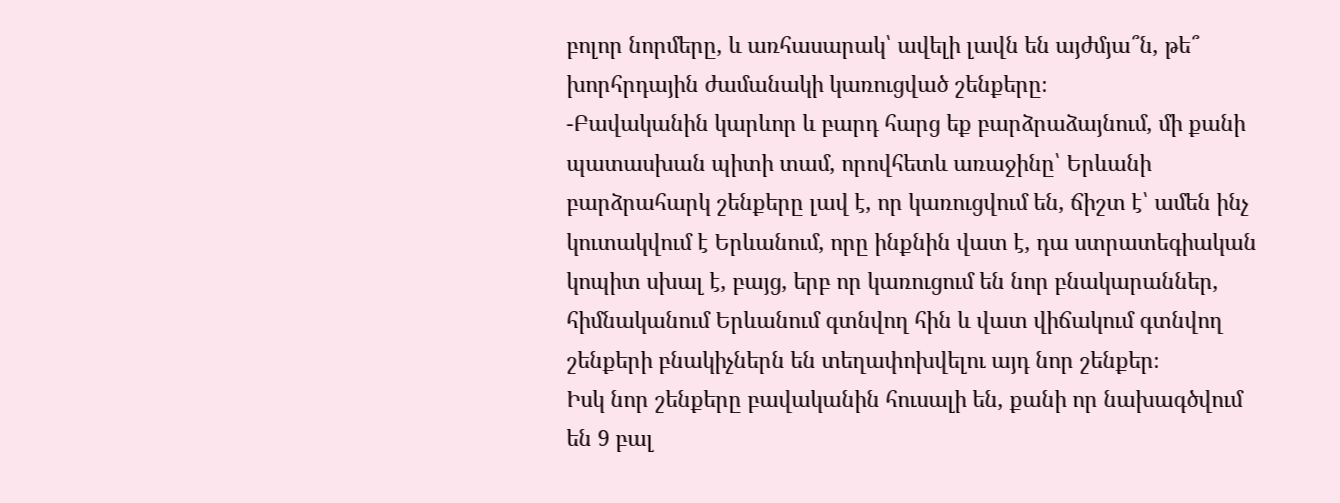բոլոր նորմերը, և առհասարակ՝ ավելի լավն են այժմյա՞ն, թե՞ խորհրդային ժամանակի կառուցված շենքերը։
-Բավականին կարևոր և բարդ հարց եք բարձրաձայնում, մի քանի պատասխան պիտի տամ, որովհետև առաջինը՝ Երևանի բարձրահարկ շենքերը լավ է, որ կառուցվում են, ճիշտ է՝ ամեն ինչ կուտակվում է Երևանում, որը ինքնին վատ է, դա ստրատեգիական կոպիտ սխալ է, բայց, երբ որ կառուցում են նոր բնակարաններ, հիմնականում Երևանում գտնվող հին և վատ վիճակում գտնվող շենքերի բնակիչներն են տեղափոխվելու այդ նոր շենքեր։
Իսկ նոր շենքերը բավականին հուսալի են, քանի որ նախագծվում են 9 բալ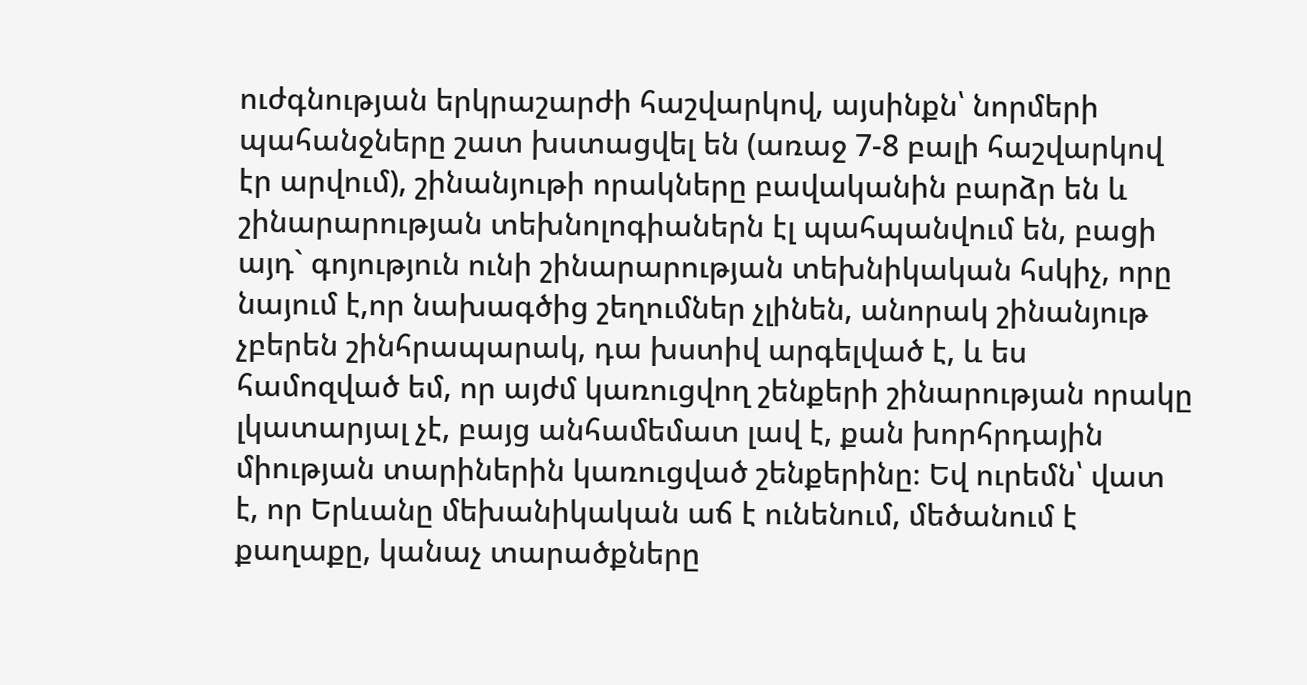ուժգնության երկրաշարժի հաշվարկով, այսինքն՝ նորմերի պահանջները շատ խստացվել են (առաջ 7-8 բալի հաշվարկով էր արվում), շինանյութի որակները բավականին բարձր են և շինարարության տեխնոլոգիաներն էլ պահպանվում են, բացի այդ` գոյություն ունի շինարարության տեխնիկական հսկիչ, որը նայում է,որ նախագծից շեղումներ չլինեն, անորակ շինանյութ չբերեն շինհրապարակ, դա խստիվ արգելված է, և ես համոզված եմ, որ այժմ կառուցվող շենքերի շինարության որակը լկատարյալ չէ, բայց անհամեմատ լավ է, քան խորհրդային միության տարիներին կառուցված շենքերինը։ Եվ ուրեմն՝ վատ է, որ Երևանը մեխանիկական աճ է ունենում, մեծանում է քաղաքը, կանաչ տարածքները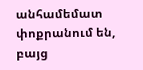անհամեմատ փոքրանում են, բայց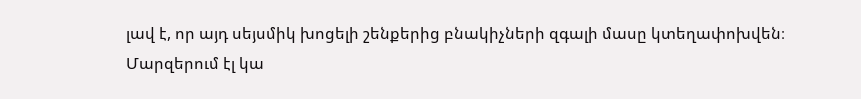լավ է, որ այդ սեյսմիկ խոցելի շենքերից բնակիչների զգալի մասը կտեղափոխվեն։
Մարզերում էլ կա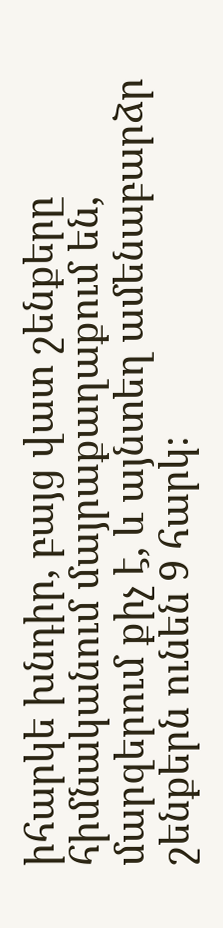իհարկե խնդիր, բայց վատ շենքերը հիմնականում մայրաքաղաքում են, մարզերում քիչ է, և այնտեղ ամենաբարձր շենքերն ունեն 9 հարկ։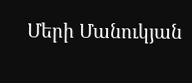Մերի Մանուկյան